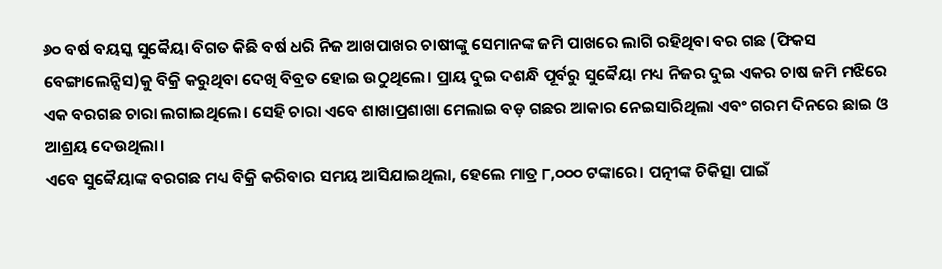୬୦ ବର୍ଷ ବୟସ୍କ ସୁବ୍ବୈୟା ବିଗତ କିଛି ବର୍ଷ ଧରି ନିଜ ଆଖପାଖର ଚାଷୀଙ୍କୁ ସେମାନଙ୍କ ଜମି ପାଖରେ ଲାଗି ରହିଥିବା ବର ଗଛ (ଫିକସ ବେଙ୍ଗାଲେନ୍ସିସ)କୁ ବିକ୍ରି କରୁଥିବା ଦେଖି ବିବ୍ରତ ହୋଇ ଉଠୁଥିଲେ। ପ୍ରାୟ ଦୁଇ ଦଶନ୍ଧି ପୂର୍ବରୁ ସୁବ୍ବୈୟା ମଧ୍ୟ ନିଜର ଦୁଇ ଏକର ଚାଷ ଜମି ମଝିରେ ଏକ ବରଗଛ ଚାରା ଲଗାଇଥିଲେ। ସେହି ଚାରା ଏବେ ଶାଖାପ୍ରଶାଖା ମେଲାଇ ବଡ଼ ଗଛର ଆକାର ନେଇସାରିଥିଲା ଏବଂ ଗରମ ଦିନରେ ଛାଇ ଓ ଆଶ୍ରୟ ଦେଉଥିଲା।
ଏବେ ସୁବ୍ବୈୟାଙ୍କ ବରଗଛ ମଧ୍ୟ ବିକ୍ରି କରିବାର ସମୟ ଆସିଯାଇଥିଲା, ହେଲେ ମାତ୍ର ୮,୦୦୦ ଟଙ୍କାରେ। ପତ୍ନୀଙ୍କ ଚିକିତ୍ସା ପାଇଁ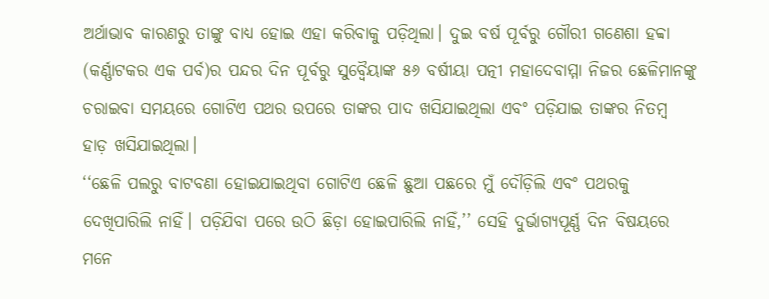ଅର୍ଥାଭାବ କାରଣରୁ ତାଙ୍କୁ ବାଧ୍ୟ ହୋଇ ଏହା କରିବାକୁ ପଡ଼ିଥିଲା। ଦୁଇ ବର୍ଷ ପୂର୍ବରୁ ଗୌରୀ ଗଣେଶା ହବ୍ବା (କର୍ଣ୍ଣାଟକର ଏକ ପର୍ବ)ର ପନ୍ଦର ଦିନ ପୂର୍ବରୁ ସୁବ୍ବୈୟାଙ୍କ ୫୬ ବର୍ଷୀୟା ପତ୍ନୀ ମହାଦେବାମ୍ମା ନିଜର ଛେଳିମାନଙ୍କୁ ଚରାଇବା ସମୟରେ ଗୋଟିଏ ପଥର ଉପରେ ତାଙ୍କର ପାଦ ଖସିଯାଇଥିଲା ଏବଂ ପଡ଼ିଯାଇ ତାଙ୍କର ନିତମ୍ବ ହାଡ଼ ଖସିଯାଇଥିଲା।
‘‘ଛେଳି ପଲରୁ ବାଟବଣା ହୋଇଯାଇଥିବା ଗୋଟିଏ ଛେଳି ଛୁଆ ପଛରେ ମୁଁ ଦୌଡ଼ିଲି ଏବଂ ପଥରକୁ ଦେଖିପାରିଲି ନାହିଁ। ପଡ଼ିଯିବା ପରେ ଉଠି ଛିଡ଼ା ହୋଇପାରିଲି ନାହିଁ,’’ ସେହି ଦୁର୍ଭାଗ୍ୟପୂର୍ଣ୍ଣ ଦିନ ବିଷୟରେ ମନେ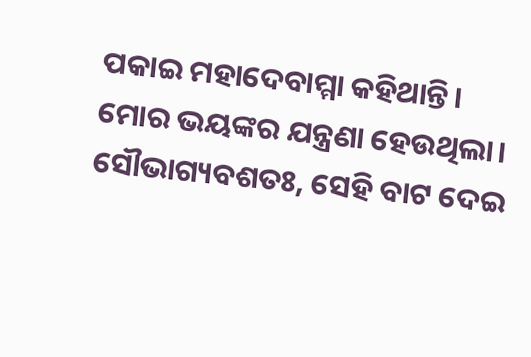ପକାଇ ମହାଦେବାମ୍ମା କହିଥାନ୍ତି। ମୋର ଭୟଙ୍କର ଯନ୍ତ୍ରଣା ହେଉଥିଲା। ସୌଭାଗ୍ୟବଶତଃ, ସେହି ବାଟ ଦେଇ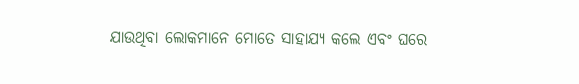ଯାଉଥିବା ଲୋକମାନେ ମୋତେ ସାହାଯ୍ୟ କଲେ ଏବଂ ଘରେ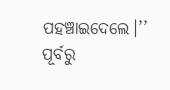ପହଞ୍ଚାଇଦେଲେ।’’
ପୂର୍ବରୁ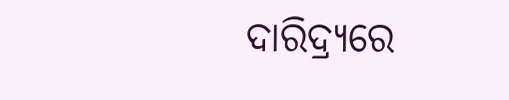ଦାରିଦ୍ର୍ୟରେ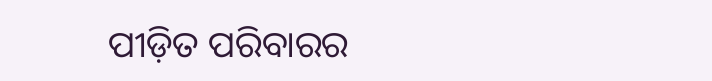ପୀଡ଼ିତ ପରିବାରର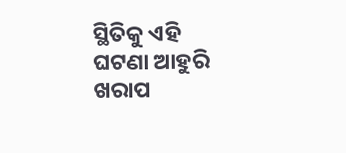ସ୍ଥିତିକୁ ଏହି ଘଟଣା ଆହୁରି ଖରାପ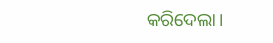କରିଦେଲା।